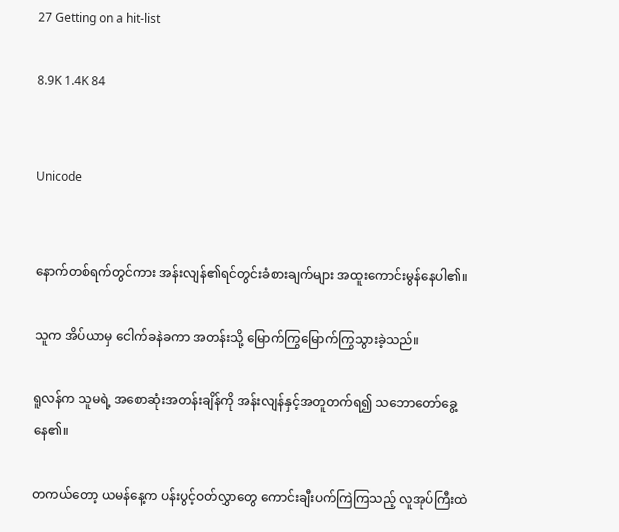27 Getting on a hit-list

8.9K 1.4K 84


Unicode


နောက်တစ်ရက်တွင်ကား အန်းလျန်၏ရင်တွင်းခံစားချက်များ အထူးကောင်းမွန်နေပါ၏။

သူက အိပ်ယာမှ ငေါက်ခနဲခကာ အတန်းသို့ မြောက်ကြွမြောက်ကြွသွားခဲ့သည်။

ရူလန်က သူမရဲ့ အစောဆုံးအတန်းချိန်ကို အန်းလျန်နှင့်အတူတက်ရ၍ သဘောတော်ခွေ့နေ၏။

တကယ်တော့ ယမန်နေ့က ပန်းပွင့်ဝတ်လွှာတွေ ကောင်းချီးပက်ကြဲကြသည့် လူအုပ်ကြီးထဲ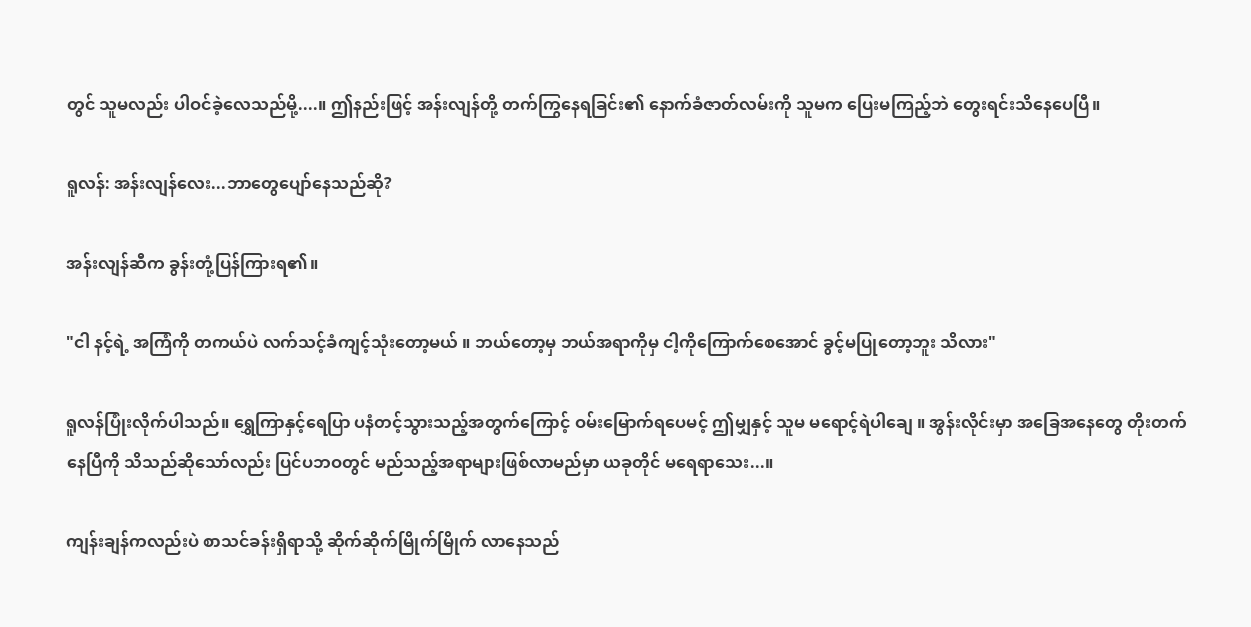တွင် သူမလည်း ပါဝင်ခဲ့လေသည်မို့....။ ဤနည်းဖြင့် အန်းလျန်တို့ တက်ကြွနေရခြင်း၏ နောက်ခံဇာတ်လမ်းကို သူမက ပြေးမကြည့်ဘဲ တွေးရင်းသိနေပေပြီ။

ရူလန်: အန်းလျန်လေး...ဘာတွေပျော်နေသည်ဆို?

အန်းလျန်ဆီက ခွန်းတုံ့ပြန်ကြားရ၏။

"ငါ နင့်ရဲ့ အကြံကို တကယ်ပဲ လက်သင့်ခံကျင့်သုံးတော့မယ် ။ ဘယ်တော့မှ ဘယ်အရာကိုမှ ငါ့ကိုကြောက်စေအောင် ခွင့်မပြုတော့ဘူး သိလား"

ရူလန်ပြုံးလိုက်ပါသည်။ ရွှေကြာနှင့်ရေပြာ ပနံတင့်သွားသည့်အတွက်ကြောင့် ဝမ်းမြောက်ရပေမင့် ဤမျှနှင့် သူမ မရောင့်ရဲပါချေ ။ အွန်းလိုင်းမှာ အခြေအနေတွေ တိုးတက်နေပြီကို သိသည်ဆိုသော်လည်း ပြင်ပဘဝတွင် မည်သည့်အရာများဖြစ်လာမည်မှာ ယခုတိုင် မရေရာသေး...။

ကျန်းချန်ကလည်းပဲ စာသင်ခန်းရှိရာသို့ ဆိုက်ဆိုက်မြိုက်မြိုက် လာနေသည်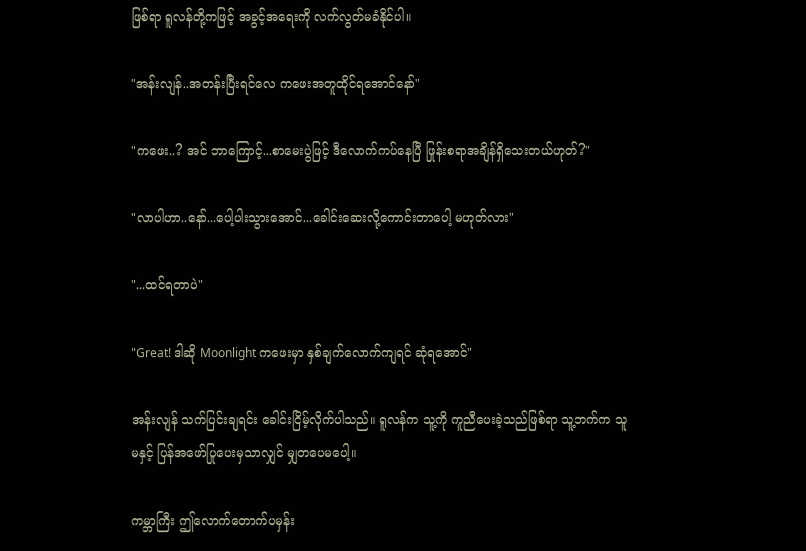ဖြစ်ရာ ရူလန်တို့ကဖြင့် အခွင့်အရေးကို လက်လွတ်မခံနိုင်ပါ။

"အန်းလျန်..အတန်းပြီးရင်လေ ကဖေးအတူထိုင်ရအောင်နော်"

"ကဖေး..? အင် ဘာကြောင့်...စာမေးပွဲဖြင့် ဒီလောက်ကပ်နေပြီ ဖြုန်းစရာအချိန်ရှိသေးတယ်ဟုတ်?"

"လာပါဟာ..နော်...ပေါ့ပါးသွားအောင်...ခေါင်းဆေးလို့ကောင်းတာပေါ့ မဟုတ်လား"

"...ထင်ရတာပဲ"

"Great! ဒါဆို Moonlight ကဖေးမှာ နှစ်ချက်လောက်ကျရင် ဆုံရအောင်"

အန်းလျန် သက်ပြင်းချရင်း ခေါင်းငြိမ့်လိုက်ပါသည်။ ရူလန်က သူ့ကို ကူညီပေးခဲ့သည်ဖြစ်ရာ သူ့ဘက်က သူမနှင့် ပြန်အဖော်ပြုပေးမှသာလျှင် မျှတပေမပေါ့။

ကမ္ဘာကြီး ဤလောက်တောက်ပမှန်း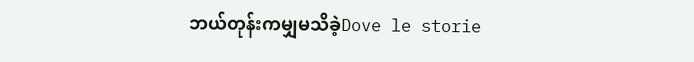ဘယ်တုန်းကမျှမသိခဲ့Dove le storie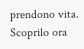prendono vita. Scoprilo ora